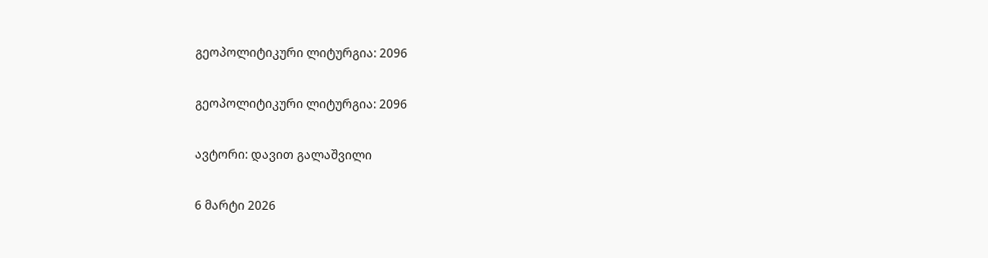გეოპოლიტიკური ლიტურგია: 2096

გეოპოლიტიკური ლიტურგია: 2096

ავტორი: დავით გალაშვილი

6 მარტი 2026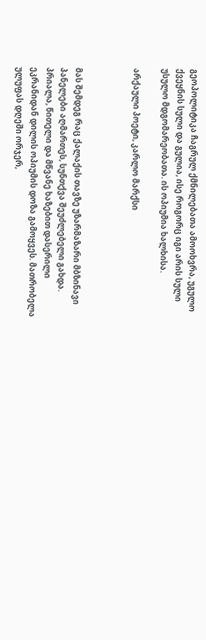გეოპოლიტიკა ჩაგრულ ქმნილებათა ამოოხვრა, უგულო ქვეყნის სული და გულია, ისე როგორც იგი არის სული უსულო მდგომარეობათა. ის ოპიუმია ხალხისა.

არქაული პოეტი, კარლო მარქსი



მას შემდეგ რაც ქალაქის თავზე უზარმაზარი მბზინავი პანელები აღმართეს, სუნთქვა შეუძლებელი გახდა. პრიალა, წითელი და მწვანე ხაზებით დასერილი ეკრანიდან დილის ოპიუმის დოზა გამოყვეს. მათრობელა ულუფას დღეში ორჯერ,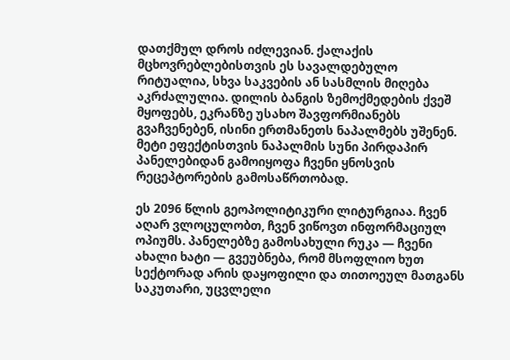დათქმულ დროს იძლევიან. ქალაქის მცხოვრებლებისთვის ეს სავალდებულო რიტუალია, სხვა საკვების ან სასმლის მიღება აკრძალულია. დილის ბანგის ზემოქმედების ქვეშ მყოფებს, ეკრანზე უსახო შავფორმიანებს გვაჩვენებენ, ისინი ერთმანეთს ნაპალმებს უშენენ. მეტი ეფექტისთვის ნაპალმის სუნი პირდაპირ პანელებიდან გამოიყოფა ჩვენი ყნოსვის რეცეპტორების გამოსაწრთობად.

ეს 2096 წლის გეოპოლიტიკური ლიტურგიაა. ჩვენ აღარ ვლოცულობთ, ჩვენ ვიწოვთ ინფორმაციულ ოპიუმს. პანელებზე გამოსახული რუკა — ჩვენი ახალი ხატი — გვეუბნება, რომ მსოფლიო ხუთ სექტორად არის დაყოფილი და თითოეულ მათგანს საკუთარი, უცვლელი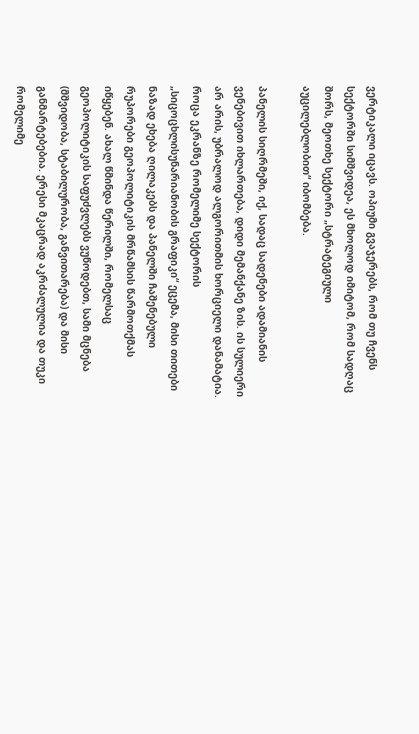ვერტიკალი იცავს. ოპიუმი გვაჯერებს, რომ თუ ჩვენს სექტორში სიმშვიდეა, ეს მხოლოდ იმიტომ, რომ სადღაც შორს, მეოთხე სექტორი „სტრატეგიული აუცილებლობით“ იბომბება.

პანელის სიღრმეში, იქ, სადაც სადენები ადამიანის ვენებივით იხლართება, დიდი მემანქანე ზის. ის სულიერი არ არის, უბრალოდ ალგორითმის ხორციელი დანამატია. როცა ეკრანზე რომელიმე სექტორის „სიცოცხლისუნარიანობის გრაფიკი“ ეცემა, მისი თითები ნაზად ეხება ღილაკებს და პანელში ჩაშენებული რუპორები გეოპოლიტიკის მრწამსის წარმოთქმას იწყებენ. ახალ წმინდა წერილში, რომელსაც გეოპოლიტიკის საფუძვლებს ვუწოდებთ, სამი მცნება (მშვიდობა, სტაბილურობა, განვითარება) და მისი განმარტებებია. ერესი მკაცრად აკრძალულია და თუკი რომელიმე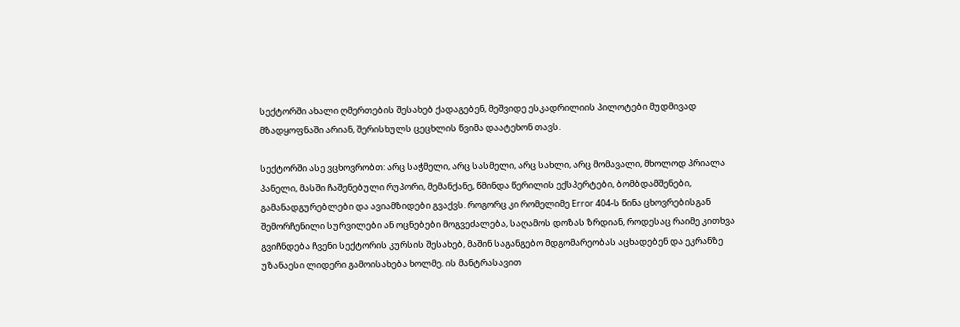სექტორში ახალი ღმერთების შესახებ ქადაგებენ, მეშვიდე ესკადრილიის პილოტები მუდმივად მზადყოფნაში არიან, შერისხულს ცეცხლის წვიმა დაატეხონ თავს.

სექტორში ასე ვცხოვრობთ: არც საჭმელი, არც სასმელი, არც სახლი, არც მომავალი, მხოლოდ პრიალა პანელი, მასში ჩაშენებული რუპორი, მემანქანე, წმინდა წერილის ექსპერტები, ბომბდამშენები, გამანადგურებლები და ავიამზიდები გვაქვს. როგორც კი რომელიმე Error 404-ს წინა ცხოვრებისგან შემორჩენილი სურვილები ან ოცნებები მოგვეძალება, საღამოს დოზას ზრდიან, როდესაც რაიმე კითხვა გვიჩნდება ჩვენი სექტორის კურსის შესახებ, მაშინ საგანგებო მდგომარეობას აცხადებენ და ეკრანზე უზანაესი ლიდერი გამოისახება ხოლმე. ის მანტრასავით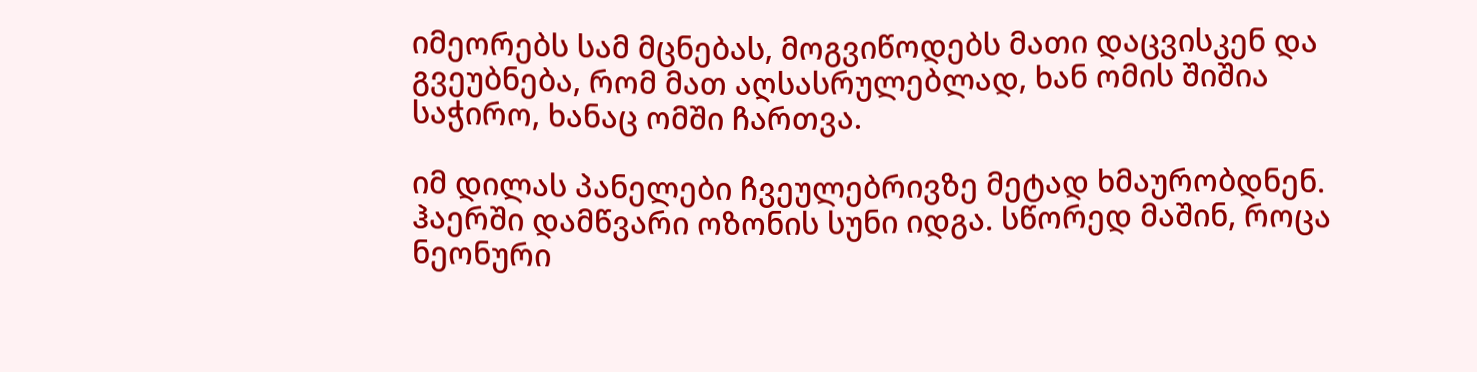იმეორებს სამ მცნებას, მოგვიწოდებს მათი დაცვისკენ და გვეუბნება, რომ მათ აღსასრულებლად, ხან ომის შიშია საჭირო, ხანაც ომში ჩართვა.

იმ დილას პანელები ჩვეულებრივზე მეტად ხმაურობდნენ. ჰაერში დამწვარი ოზონის სუნი იდგა. სწორედ მაშინ, როცა ნეონური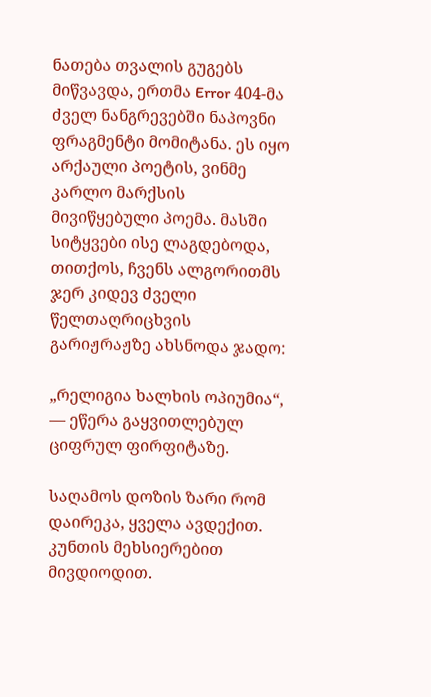ნათება თვალის გუგებს მიწვავდა, ერთმა Error 404-მა ძველ ნანგრევებში ნაპოვნი ფრაგმენტი მომიტანა. ეს იყო არქაული პოეტის, ვინმე კარლო მარქსის მივიწყებული პოემა. მასში სიტყვები ისე ლაგდებოდა, თითქოს, ჩვენს ალგორითმს ჯერ კიდევ ძველი წელთაღრიცხვის გარიჟრაჟზე ახსნოდა ჯადო:

„რელიგია ხალხის ოპიუმია“, — ეწერა გაყვითლებულ ციფრულ ფირფიტაზე.

საღამოს დოზის ზარი რომ დაირეკა, ყველა ავდექით. კუნთის მეხსიერებით მივდიოდით.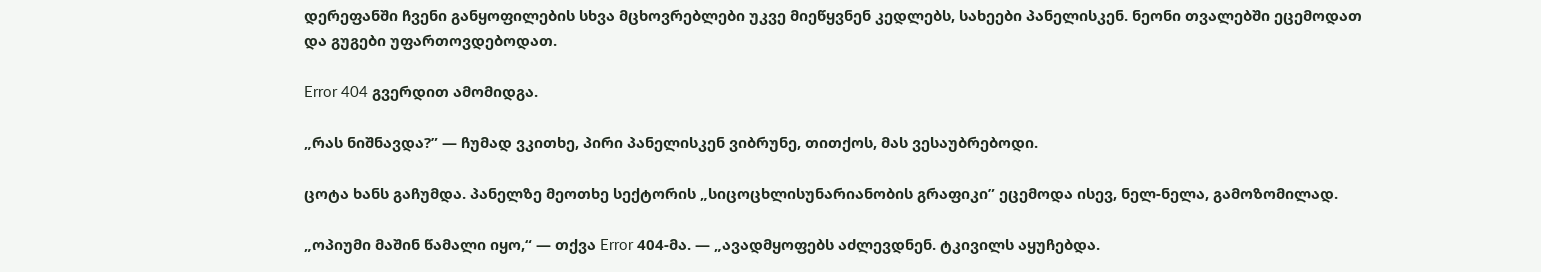დერეფანში ჩვენი განყოფილების სხვა მცხოვრებლები უკვე მიეწყვნენ კედლებს, სახეები პანელისკენ. ნეონი თვალებში ეცემოდათ და გუგები უფართოვდებოდათ.

Error 404 გვერდით ამომიდგა.

„რას ნიშნავდა?” — ჩუმად ვკითხე, პირი პანელისკენ ვიბრუნე, თითქოს, მას ვესაუბრებოდი.

ცოტა ხანს გაჩუმდა. პანელზე მეოთხე სექტორის „სიცოცხლისუნარიანობის გრაფიკი” ეცემოდა ისევ, ნელ-ნელა, გამოზომილად.

„ოპიუმი მაშინ წამალი იყო,“ — თქვა Error 404-მა. — „ავადმყოფებს აძლევდნენ. ტკივილს აყუჩებდა.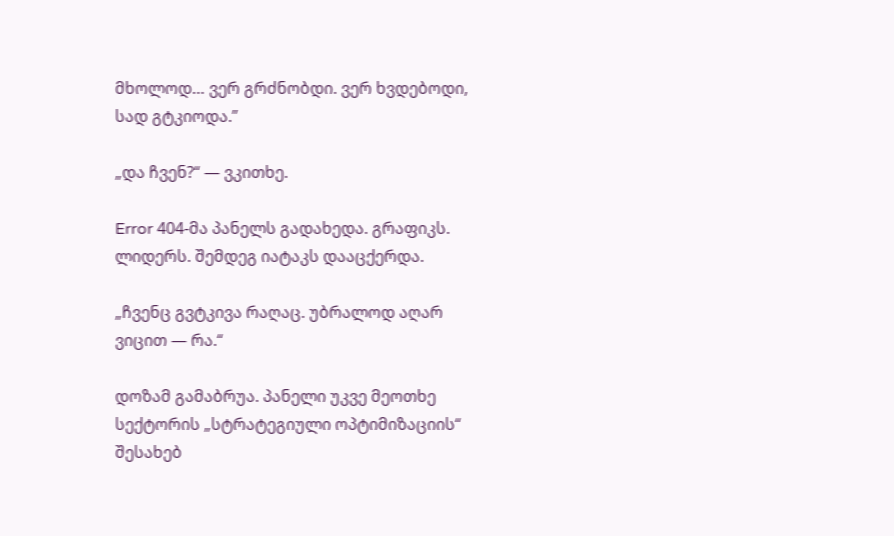მხოლოდ… ვერ გრძნობდი. ვერ ხვდებოდი, სად გტკიოდა.”

„და ჩვენ?“ — ვკითხე.

Error 404-მა პანელს გადახედა. გრაფიკს. ლიდერს. შემდეგ იატაკს დააცქერდა.

„ჩვენც გვტკივა რაღაც. უბრალოდ აღარ ვიცით — რა.“

დოზამ გამაბრუა. პანელი უკვე მეოთხე სექტორის „სტრატეგიული ოპტიმიზაციის“ შესახებ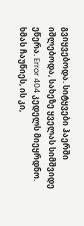გვიყვებოდა. სიტყვები ჰაერში იშლებოდა, სახეზე ყველას სიმშვიდე ეწერა. Error 404 კედელს მიეყრდნო. ხმას ჩაუწიეს, ის კი,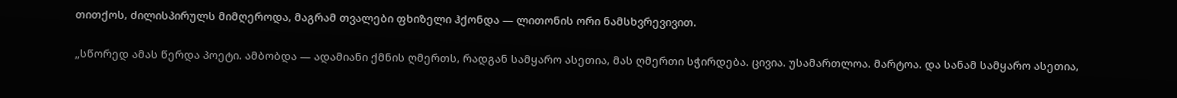თითქოს, ძილისპირულს მიმღეროდა, მაგრამ თვალები ფხიზელი ჰქონდა — ლითონის ორი ნამსხვრევივით.

„სწორედ ამას წერდა პოეტი. ამბობდა — ადამიანი ქმნის ღმერთს, რადგან სამყარო ასეთია, მას ღმერთი სჭირდება. ცივია. უსამართლოა. მარტოა. და სანამ სამყარო ასეთია,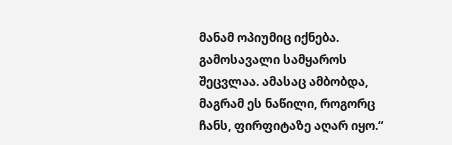მანამ ოპიუმიც იქნება. გამოსავალი სამყაროს შეცვლაა. ამასაც ამბობდა, მაგრამ ეს ნაწილი, როგორც ჩანს, ფირფიტაზე აღარ იყო.“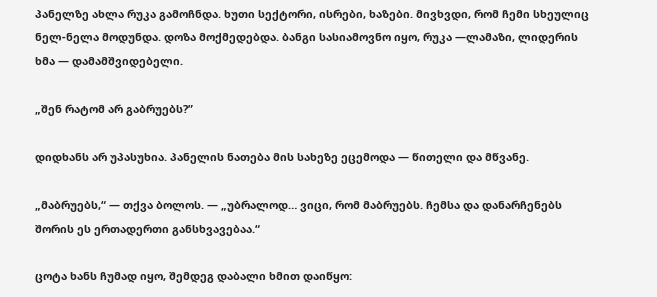პანელზე ახლა რუკა გამოჩნდა. ხუთი სექტორი, ისრები, ხაზები. მივხვდი, რომ ჩემი სხეულიც ნელ-ნელა მოდუნდა. დოზა მოქმედებდა. ბანგი სასიამოვნო იყო, რუკა —ლამაზი, ლიდერის ხმა — დამამშვიდებელი.

„შენ რატომ არ გაბრუებს?”

დიდხანს არ უპასუხია. პანელის ნათება მის სახეზე ეცემოდა — წითელი და მწვანე.

„მაბრუებს,“ — თქვა ბოლოს. — „უბრალოდ… ვიცი, რომ მაბრუებს. ჩემსა და დანარჩენებს შორის ეს ერთადერთი განსხვავებაა.“

ცოტა ხანს ჩუმად იყო, შემდეგ დაბალი ხმით დაიწყო: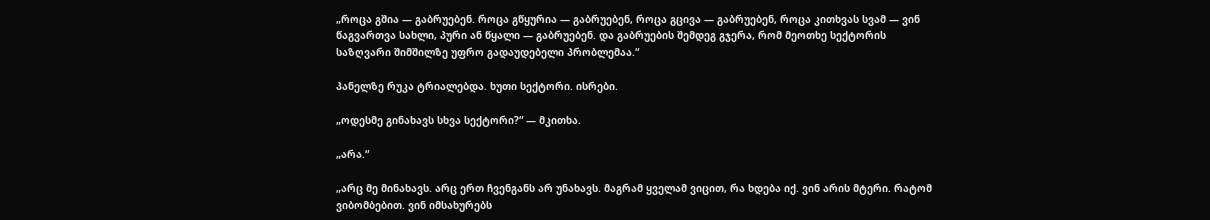„როცა გშია — გაბრუებენ. როცა გწყურია — გაბრუებენ, როცა გცივა — გაბრუებენ, როცა კითხვას სვამ — ვინ წაგვართვა სახლი, პური ან წყალი — გაბრუებენ. და გაბრუების შემდეგ გჯერა, რომ მეოთხე სექტორის საზღვარი შიმშილზე უფრო გადაუდებელი პრობლემაა.“

პანელზე რუკა ტრიალებდა. ხუთი სექტორი. ისრები.

„ოდესმე გინახავს სხვა სექტორი?“ — მკითხა.

„არა.“

„არც მე მინახავს. არც ერთ ჩვენგანს არ უნახავს. მაგრამ ყველამ ვიცით, რა ხდება იქ. ვინ არის მტერი. რატომ ვიბომბებით. ვინ იმსახურებს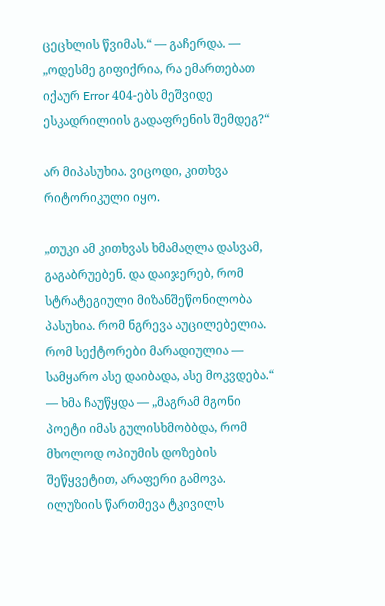ცეცხლის წვიმას.“ — გაჩერდა. — „ოდესმე გიფიქრია, რა ემართებათ იქაურ Error 404-ებს მეშვიდე ესკადრილიის გადაფრენის შემდეგ?“

არ მიპასუხია. ვიცოდი, კითხვა რიტორიკული იყო.

„თუკი ამ კითხვას ხმამაღლა დასვამ, გაგაბრუებენ. და დაიჯერებ, რომ სტრატეგიული მიზანშეწონილობა პასუხია. რომ ნგრევა აუცილებელია. რომ სექტორები მარადიულია — სამყარო ასე დაიბადა, ასე მოკვდება.“ — ხმა ჩაუწყდა — „მაგრამ მგონი პოეტი იმას გულისხმობბდა, რომ მხოლოდ ოპიუმის დოზების შეწყვეტით, არაფერი გამოვა. ილუზიის წართმევა ტკივილს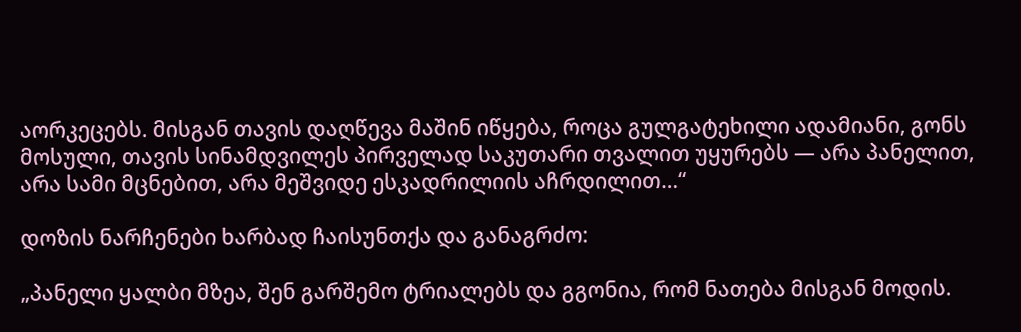აორკეცებს. მისგან თავის დაღწევა მაშინ იწყება, როცა გულგატეხილი ადამიანი, გონს მოსული, თავის სინამდვილეს პირველად საკუთარი თვალით უყურებს — არა პანელით, არა სამი მცნებით, არა მეშვიდე ესკადრილიის აჩრდილით…“

დოზის ნარჩენები ხარბად ჩაისუნთქა და განაგრძო:

„პანელი ყალბი მზეა, შენ გარშემო ტრიალებს და გგონია, რომ ნათება მისგან მოდის.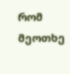რომ მეოთხე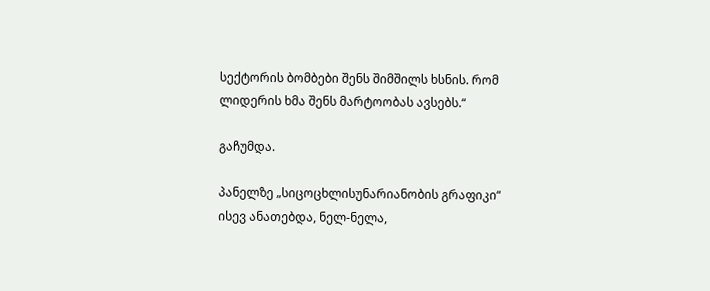სექტორის ბომბები შენს შიმშილს ხსნის. რომ ლიდერის ხმა შენს მარტოობას ავსებს.“

გაჩუმდა.

პანელზე „სიცოცხლისუნარიანობის გრაფიკი“ ისევ ანათებდა, ნელ-ნელა,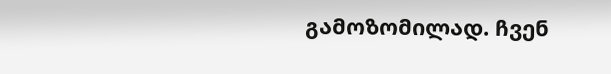გამოზომილად. ჩვენ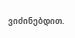ვიძინებდით.